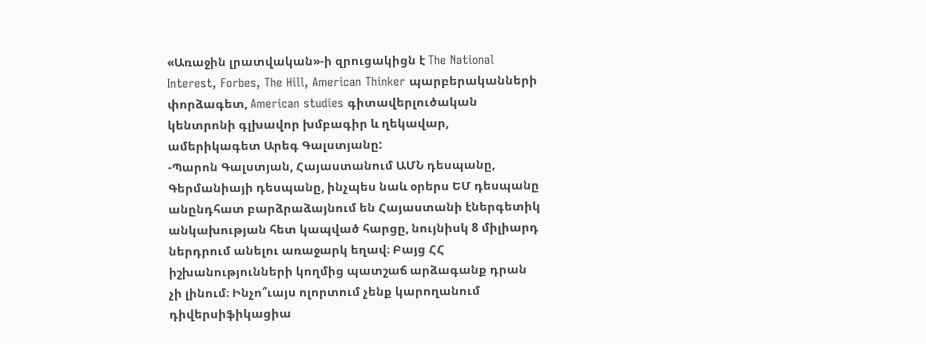«Առաջին լրատվական»-ի զրուցակիցն է The National Interest, Forbes, The Hill, American Thinker պարբերականների փորձագետ, American studies գիտավերլուծական կենտրոնի գլխավոր խմբագիր և ղեկավար, ամերիկագետ Արեգ Գալստյանը:
-Պարոն Գալստյան, Հայաստանում ԱՄՆ դեսպանը, Գերմանիայի դեսպանը, ինչպես նաև օրերս ԵՄ դեսպանը անընդհատ բարձրաձայնում են Հայաստանի էներգետիկ անկախության հետ կապված հարցը, նույնիսկ 8 միլիարդ ներդրում անելու առաջարկ եղավ։ Բայց ՀՀ իշխանությունների կողմից պատշաճ արձագանք դրան չի լինում։ Ինչո՞ւայս ոլորտում չենք կարողանում դիվերսիֆիկացիա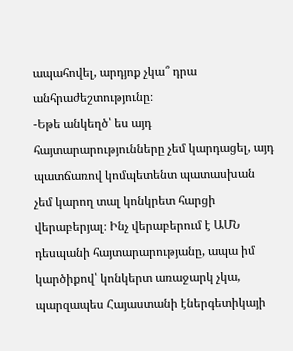ապահովել, արդյոք չկա՞ դրա անհրաժեշտությունը։
-Եթե անկեղծ՝ ես այդ հայտարարությունները չեմ կարդացել, այդ պատճառով կոմպետենտ պատասխան չեմ կարող տալ կոնկրետ հարցի վերաբերյալ։ Ինչ վերաբերում է ԱՄՆ դեսպանի հայտարարությանը, ապա իմ կարծիքով՝ կոնկերտ առաջարկ չկա, պարզապես Հայաստանի էներգետիկայի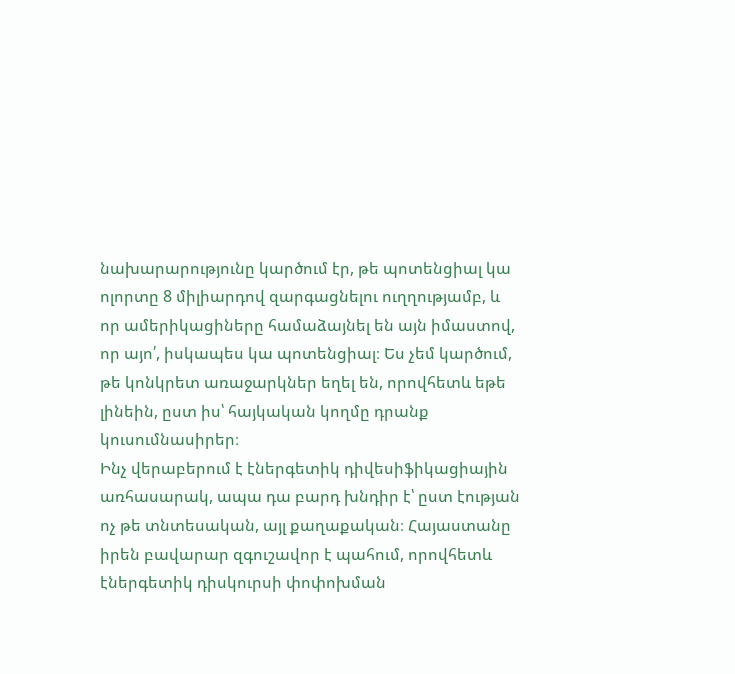նախարարությունը կարծում էր, թե պոտենցիալ կա ոլորտը 8 միլիարդով զարգացնելու ուղղությամբ, և որ ամերիկացիները համաձայնել են այն իմաստով, որ այո՛, իսկապես կա պոտենցիալ։ Ես չեմ կարծում, թե կոնկրետ առաջարկներ եղել են, որովհետև եթե լինեին, ըստ իս՝ հայկական կողմը դրանք կուսումնասիրեր։
Ինչ վերաբերում է էներգետիկ դիվեսիֆիկացիային առհասարակ, ապա դա բարդ խնդիր է՝ ըստ էության ոչ թե տնտեսական, այլ քաղաքական։ Հայաստանը իրեն բավարար զգուշավոր է պահում, որովհետև էներգետիկ դիսկուրսի փոփոխման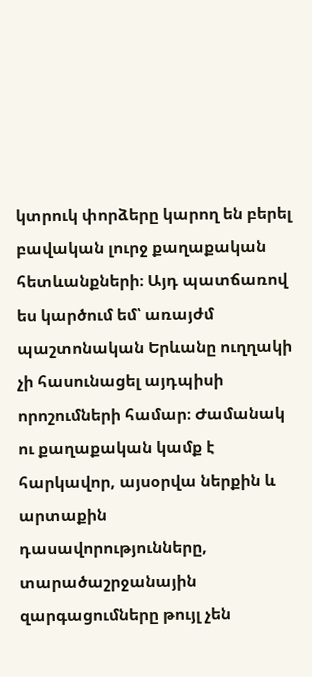կտրուկ փորձերը կարող են բերել բավական լուրջ քաղաքական հետևանքների։ Այդ պատճառով ես կարծում եմ՝ առայժմ պաշտոնական Երևանը ուղղակի չի հասունացել այդպիսի որոշումների համար։ Ժամանակ ու քաղաքական կամք է հարկավոր, այսօրվա ներքին և արտաքին դասավորությունները, տարածաշրջանային զարգացումները թույլ չեն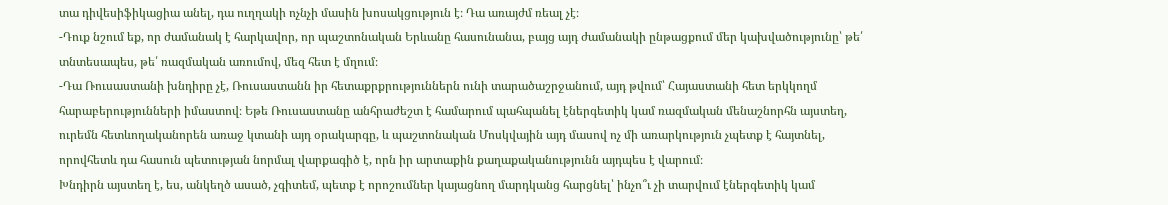տա դիվեսիֆիկացիա անել, դա ուղղակի ոչնչի մասին խոսակցություն է։ Դա առայժմ ռեալ չէ։
-Դուք նշում եք, որ ժամանակ է հարկավոր, որ պաշտոնական Երևանը հասունանա, բայց այդ ժամանակի ընթացքում մեր կախվածությունը՝ թե՛ տնտեսապես, թե՛ ռազմական առումով, մեզ հետ է մղում։
-Դա Ռուսաստանի խնդիրը չէ, Ռուսաստանն իր հետաքրքրություններն ունի տարածաշրջանում, այդ թվում՝ Հայաստանի հետ երկկողմ հարաբերությունների իմաստով։ Եթե Ռուսաստանը անհրաժեշտ է համարում պահպանել էներգետիկ կամ ռազմական մենաշնորհն այստեղ, ուրեմն հետևողականորեն առաջ կտանի այդ օրակարգը, և պաշտոնական Մոսկվային այդ մասով ոչ մի առարկություն չպետք է հայտնել, որովհետև դա հասուն պետության նորմալ վարքագիծ է, որն իր արտաքին քաղաքականությունն այդպես է վարում։
Խնդիրն այստեղ է, ես, անկեղծ ասած, չգիտեմ, պետք է որոշումներ կայացնող մարդկանց հարցնել՝ ինչո՞ւ չի տարվում էներգետիկ կամ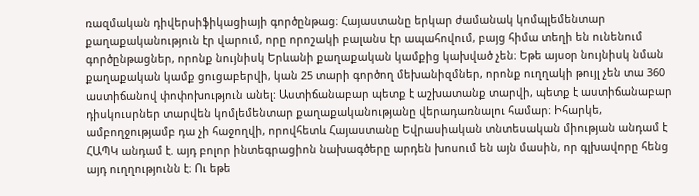ռազմական դիվերսիֆիկացիայի գործընթաց։ Հայաստանը երկար ժամանակ կոմպլեմենտար քաղաքականություն էր վարում, որը որոշակի բալանս էր ապահովում, բայց հիմա տեղի են ունենում գործընթացներ, որոնք նույնիսկ Երևանի քաղաքական կամքից կախված չեն։ Եթե այսօր նույնիսկ նման քաղաքական կամք ցուցաբերվի, կան 25 տարի գործող մեխանիզմներ, որոնք ուղղակի թույլ չեն տա 360 աստիճանով փոփոխություն անել: Աստիճանաբար պետք է աշխատանք տարվի, պետք է աստիճանաբար դիսկուսրներ տարվեն կոմլեմենտար քաղաքականությանը վերադառնալու համար։ Իհարկե, ամբողջությամբ դա չի հաջողվի, որովհետև Հայաստանը Եվրասիական տնտեսական միության անդամ է ՀԱՊԿ անդամ է. այդ բոլոր ինտեգրացիոն նախագծերը արդեն խոսում են այն մասին, որ գլխավորը հենց այդ ուղղությունն է։ Ու եթե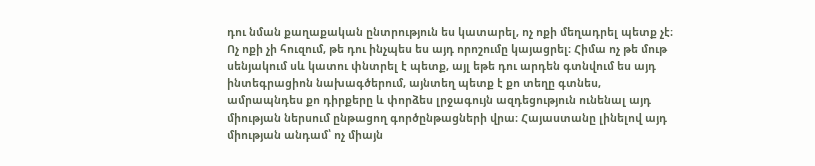դու նման քաղաքական ընտրություն ես կատարել, ոչ ոքի մեղադրել պետք չէ։ Ոչ ոքի չի հուզում, թե դու ինչպես ես այդ որոշումը կայացրել։ Հիմա ոչ թե մութ սենյակում սև կատու փնտրել է պետք, այլ եթե դու արդեն գտնվում ես այդ ինտեգրացիոն նախագծերում, այնտեղ պետք է քո տեղը գտնես, ամրապնդես քո դիրքերը և փորձես լրջագույն ազդեցություն ունենալ այդ միության ներսում ընթացող գործընթացների վրա։ Հայաստանը լինելով այդ միության անդամ՝ ոչ միայն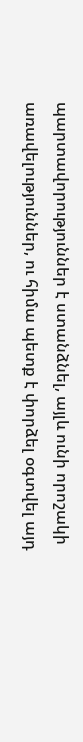պարտավորություններ է ստանձնել, այլև ունի որոշակի առավելություններ, ու հիմա պետք է փորձել օգտվել այդ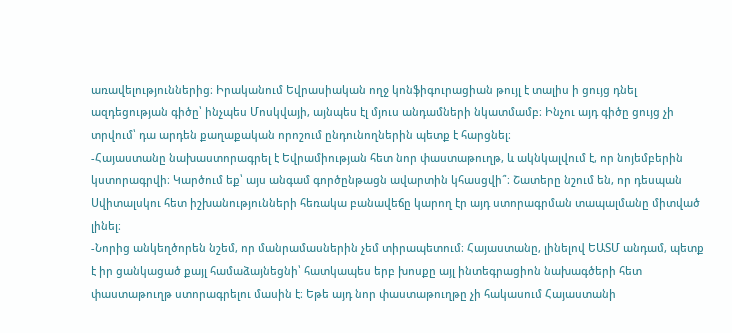առավելություններից։ Իրականում Եվրասիական ողջ կոնֆիգուրացիան թույլ է տալիս ի ցույց դնել ազդեցության գիծը՝ ինչպես Մոսկվայի, այնպես էլ մյուս անդամների նկատմամբ։ Ինչու այդ գիծը ցույց չի տրվում՝ դա արդեն քաղաքական որոշում ընդունողներին պետք է հարցնել։
-Հայաստանը նախաստորագրել է Եվրամիության հետ նոր փաստաթուղթ, և ակնկալվում է, որ նոյեմբերին կստորագրվի։ Կարծում եք՝ այս անգամ գործընթացն ավարտին կհասցվի՞։ Շատերը նշում են, որ դեսպան Սվիտալսկու հետ իշխանությունների հեռակա բանավեճը կարող էր այդ ստորագրման տապալմանը միտված լինել։
-Նորից անկեղծորեն նշեմ, որ մանրամասներին չեմ տիրապետում։ Հայաստանը, լինելով ԵԱՏՄ անդամ, պետք է իր ցանկացած քայլ համաձայնեցնի՝ հատկապես երբ խոսքը այլ ինտեգրացիոն նախագծերի հետ փաստաթուղթ ստորագրելու մասին է։ Եթե այդ նոր փաստաթուղթը չի հակասում Հայաստանի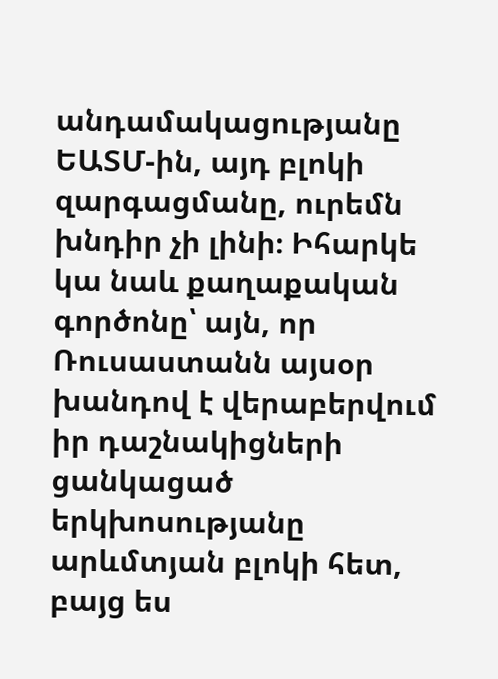անդամակացությանը ԵԱՏՄ-ին, այդ բլոկի զարգացմանը, ուրեմն խնդիր չի լինի։ Իհարկե կա նաև քաղաքական գործոնը՝ այն, որ Ռուսաստանն այսօր խանդով է վերաբերվում իր դաշնակիցների ցանկացած երկխոսությանը արևմտյան բլոկի հետ, բայց ես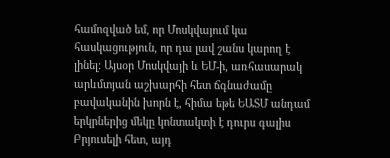համոզված եմ, որ Մոսկվայում կա հասկացություն, որ դա լավ շանս կարող է լինել։ Այսօր Մոսկվայի և ԵՄ-ի, առհասարակ արևմտյան աշխարհի հետ ճգնաժամը բավականին խորն է, հիմա եթե ԵԱՏՄ անդամ երկրներից մեկը կոնտակտի է դուրս գալիս Բրյուսելի հետ, այդ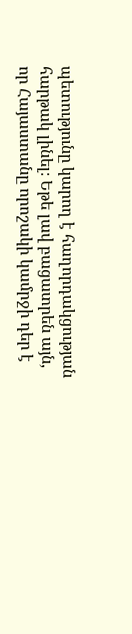պետությունը կարող է հաղորդակցության հարթակ լինել։ Եթե լավ բացատրեն այն, որ Հայաստանը որոշակի կամրջի դեր է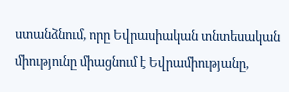ստանձնում, որը Եվրասիական տնտեսական միությունը միացնում է Եվրամիությանը,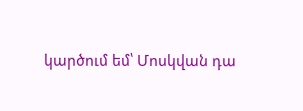կարծում եմ՝ Մոսկվան դա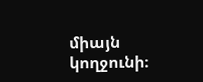միայն կողջունի։